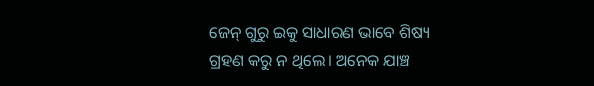ଜେନ୍‌ ଗୁରୁ ଇକୁ ସାଧାରଣ ଭାବେ ଶିଷ୍ୟ ଗ୍ରହଣ କରୁ ନ ଥିଲେ। ଅନେକ ଯାଞ୍ଚ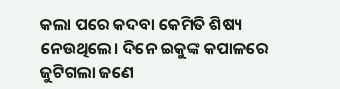କଲା ପରେ କଦବା କେମିତି ଶିଷ୍ୟ ନେଉଥିଲେ। ଦିନେ ଇକୁଙ୍କ କପାଳରେ ଜୁଟିଗଲା ଜଣେ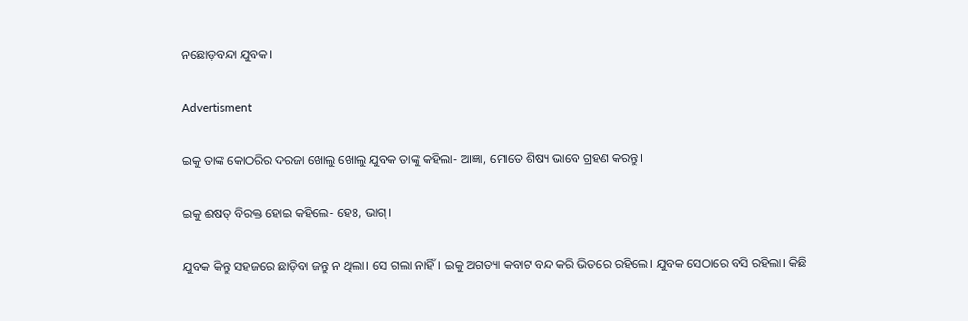ନଛୋଡ଼ବନ୍ଦା ଯୁବକ।

Advertisment

ଇକୁ ତାଙ୍କ କୋଠରିର ଦରଜା ‌ଖୋଲୁ ଖୋଲୁ ଯୁବକ ତାଙ୍କୁ କହିଲା- ଆଜ୍ଞା, ମେ‌ାତେ ଶିଷ୍ୟ ଭାବେ ଗ୍ରହଣ କରନ୍ତୁ।

ଇକୁ ଈଷତ୍‌ ବିରକ୍ତ ହୋଇ କହିଲେ- ହେଃ, ଭାଗ୍‌।

ଯୁବକ କିନ୍ତୁ ସହଜରେ ଛାଡ଼ିବା ଜନ୍ତୁ ନ ଥିଲା। ସେ ଗଲା ନାହିଁ। ଇକୁ ଅଗତ୍ୟା କବାଟ ବନ୍ଦ କରି ଭିତରେ ରହିଲେ। ଯୁବକ ସେଠାରେ ବସି ରହିଲା। କିଛି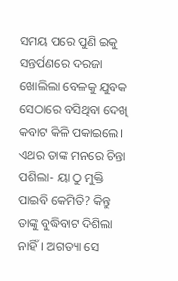ସମୟ ପରେ ପୁଣି ଇକୁ ସନ୍ତର୍ପଣରେ ଦରଜା ଖୋଲିଲା ବେଳକୁ ଯୁବକ ସେଠାରେ ବସିଥିବା ଦେଖି କବାଟ କିଳି ପକାଇଲେ। ଏଥର ତାଙ୍କ ମନରେ ଚିନ୍ତା ପଶିଲା- ୟା ଠୁ ମୁକ୍ତି ପାଇବି କେମିତି? କିନ୍ତୁ ତାଙ୍କୁ ବୁଦ୍ଧିବାଟ ଦିଶିଲା ନାହିଁ। ଅଗତ୍ୟା ସେ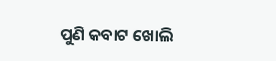ପୁଣି କବାଟ ଖୋଲି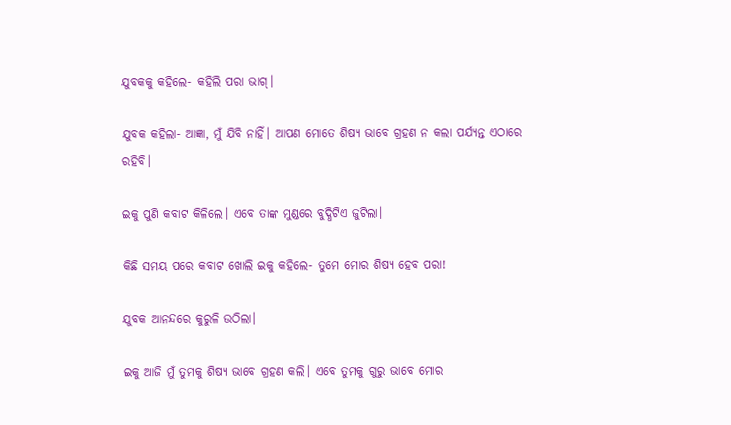ଯୁବକକୁ କହିଲେ- କହିଲି ପରା ଭାଗ୍‌।

ଯୁବକ କହିଲା- ଆଜ୍ଞା, ମୁଁ ଯିବି ନାହିଁ। ଆପଣ ମୋତେ ଶିଷ୍ୟ ଭାବେ ଗ୍ରହଣ ନ କଲା ପର୍ଯ୍ୟନ୍ତ ଏଠାରେ ରହିବି।

ଇକୁ ପୁଣି କବାଟ କିଳିଲେ। ଏବେ ତାଙ୍କ ମୁଣ୍ଡରେ ବୁଦ୍ଧିଟିଏ ଜୁଟିଲା।

କିଛି ସମୟ ପରେ କବାଟ ଖୋଲି ଇକୁ କହିଲେ- ତୁମେ ମୋର ଶି‌ଷ୍ୟ ହେବ ପରା!

ଯୁବକ ଆନନ୍ଦରେ କୁରୁଳି ଉଠିଲା।

ଇକୁ ଆଜି ମୁଁ ତୁମକୁ ଶିଷ୍ୟ ଭାବେ ଗ୍ରହଣ କଲି। ଏବେ ତୁମକୁ ଗୁରୁ ଭାବେ ମୋର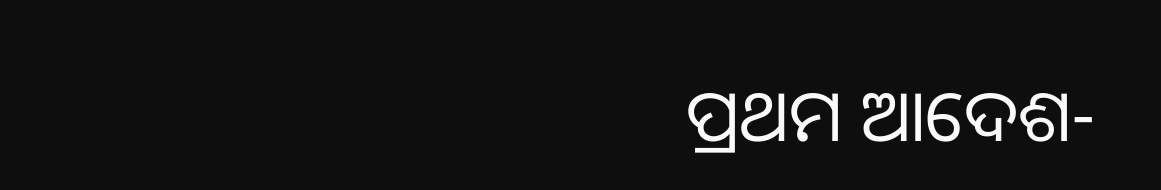ପ୍ରଥମ ଆଦେଶ-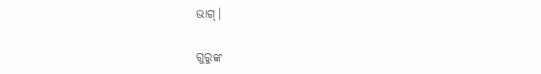ଭାଗ୍‌।

ଗୁରୁଙ୍କ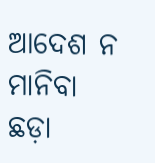ଆଦେଶ ନ ମାନିବା ଛଡ଼ା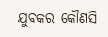ଯୁବକର କୌଣସି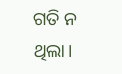ଗତି ନ ଥିଲା।